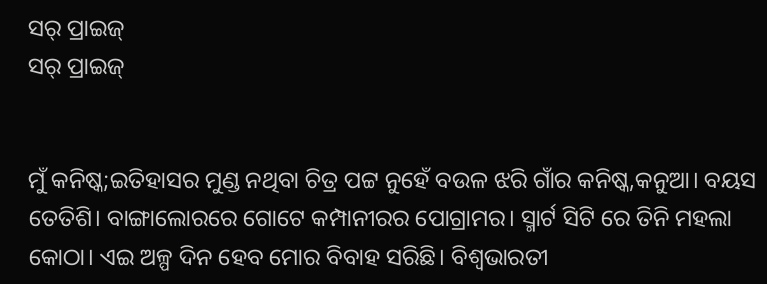ସର୍ ପ୍ରାଇଜ୍
ସର୍ ପ୍ରାଇଜ୍


ମୁଁ କନିଷ୍କ;ଇତିହାସର ମୁଣ୍ଡ ନଥିବା ଚିତ୍ର ପଟ୍ଟ ନୁହେଁ ବଉଳ ଝରି ଗାଁର କନିଷ୍କ,କନୁଆ। ବୟସ ତେତିଶି। ବାଙ୍ଗାଲୋରରେ ଗୋଟେ କମ୍ପାନୀରର ପୋଗ୍ରାମର। ସ୍ମାର୍ଟ ସିଟି ରେ ତିନି ମହଲା କୋଠା। ଏଇ ଅଳ୍ପ ଦିନ ହେବ ମୋର ବିବାହ ସରିଛି। ବିଶ୍ୱଭାରତୀ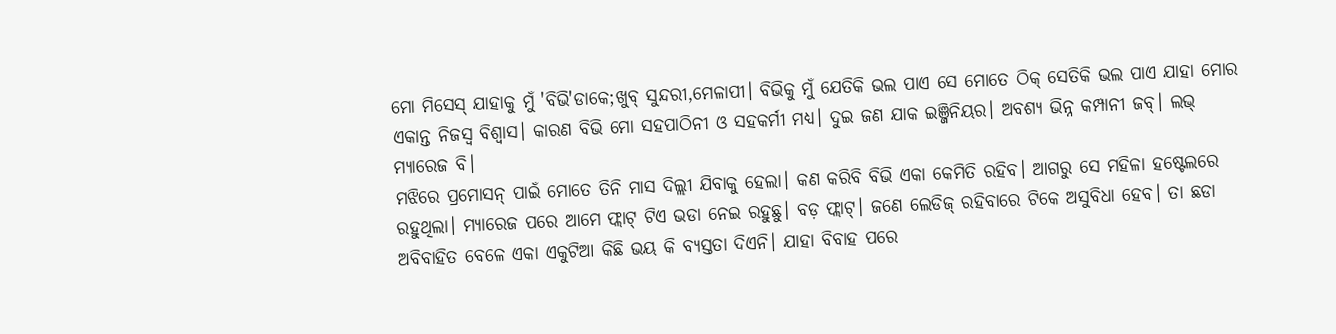ମୋ ମିସେସ୍ ଯାହାକୁ ମୁଁ 'ବିଭି'ଡାକେ;ଖୁବ୍ ସୁନ୍ଦରୀ,ମେଳାପୀ। ବିଭିକୁ ମୁଁ ଯେତିକି ଭଲ ପାଏ ସେ ମୋତେ ଠିକ୍ ସେତିକି ଭଲ ପାଏ ଯାହା ମୋର ଏକାନ୍ତ ନିଜସ୍ୱ ବିଶ୍ୱାସ। କାରଣ ବିଭି ମୋ ସହପାଠିନୀ ଓ ସହକର୍ମୀ ମଧ୍ୟ। ଦୁଇ ଜଣ ଯାକ ଇଞ୍ଜିନିୟର। ଅବଶ୍ୟ ଭିନ୍ନ କମ୍ପାନୀ ଜବ୍। ଲଭ୍ ମ୍ୟାରେଜ ବି।
ମଝିରେ ପ୍ରମୋସନ୍ ପାଇଁ ମୋତେ ତିନି ମାସ ଦିଲ୍ଲୀ ଯିବାକୁ ହେଲା। କଣ କରିବି ବିଭି ଏକା କେମିତି ରହିବ। ଆଗରୁ ସେ ମହିଳା ହଷ୍ଟେଲରେ ରହୁଥିଲା। ମ୍ୟାରେଜ ପରେ ଆମେ ଫ୍ଲାଟ୍ ଟିଏ ଭଡା ନେଇ ରହୁଛୁ। ବଡ଼ ଫ୍ଲାଟ୍। ଜଣେ ଲେଡିଜ୍ ରହିବାରେ ଟିକେ ଅସୁବିଧା ହେବ। ତା ଛଡା ଅବିବାହିତ ବେଳେ ଏକା ଏକୁଟିଆ କିଛି ଭୟ କି ବ୍ୟସ୍ତତା ଦିଏନି। ଯାହା ବିବାହ ପରେ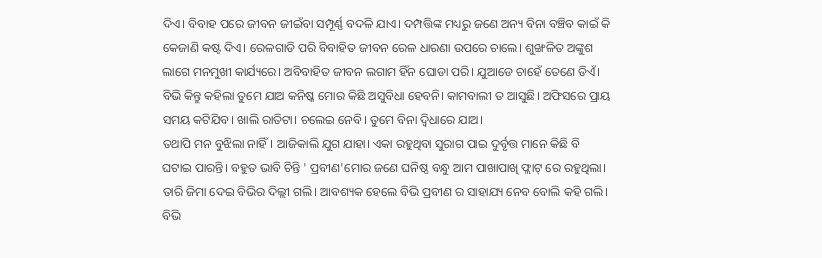ଦିଏ। ବିବାହ ପରେ ଜୀବନ ଜୀଇଁବା ସମ୍ପୂର୍ଣ୍ଣ ବଦଳି ଯାଏ। ଦମ୍ପତ୍ତିଙ୍କ ମଧ୍ୟରୁ ଜଣେ ଅନ୍ୟ ବିନା ବଞ୍ଚିବ କାଇଁ କି କେଜାଣି କଷ୍ଟ ଦିଏ। ରେଳଗାଡି ପରି ବିବାହିତ ଜୀବନ ରେଳ ଧାରଣା ଉପରେ ଚାଲେ। ଶୁଙ୍ଖଳିତ ଅଙ୍କୁଶ ଲାଗେ ମନମୁଖୀ କାର୍ଯ୍ୟରେ। ଅବିବାହିତ ଜୀବନ ଲଗାମ ହିଁନ ଘୋଡା ପରି। ଯୁଆଡେ ଚାହେଁ ତେଣେ ଡିଏଁ।
ବିଭି କିନ୍ତୁ କହିଲା ତୁମେ ଯାଅ କନିଷ୍କ ମୋର କିଛି ଅସୁବିଧା ହେବନି। କାମବାଲୀ ତ ଆସୁଛି। ଅଫିସରେ ପ୍ରାୟ ସମୟ କଟିଯିବ। ଖାଲି ରାତିଟା। ଚଲେଇ ନେବି। ତୁମେ ବିନା ଦ୍ବିଧାରେ ଯାଅ।
ତଥାପି ମନ ବୁଝିଲା ନାହିଁ। ଆଜିକାଲି ଯୁଗ ଯାହା। ଏକା ରହୁଥିବା ସୁରାଗ ପାଇ ଦୁର୍ବୃତ୍ତ ମାନେ କିଛି ବି ଘଟାଇ ପାରନ୍ତି। ବହୁତ ଭାବି ଚିନ୍ତି ' ପ୍ରବୀଣ'ମୋର ଜଣେ ଘନିଷ୍ଠ ବନ୍ଧୁ ଆମ ପାଖାପାଖି ଫ୍ଲାଟ୍ ରେ ରହୁଥିଲା। ତାରି ଜିମା ଦେଇ ବିଭିର ଦିଲ୍ଲୀ ଗଲି। ଆବଶ୍ୟକ ହେଲେ ବିଭି ପ୍ରବୀଣ ର ସାହାଯ୍ୟ ନେବ ବୋଲି କହି ଗଲି।
ବିଭି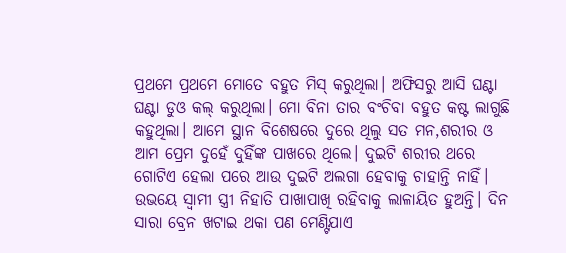ପ୍ରଥମେ ପ୍ରଥମେ ମୋତେ ବହୁତ ମିସ୍ କରୁଥିଲା। ଅଫିସରୁ ଆସି ଘଣ୍ଟା ଘଣ୍ଟା ଡୁଓ କଲ୍ କରୁଥିଲା। ମୋ ବିନା ତାର ବଂଚିବା ବହୁତ କଷ୍ଟ ଲାଗୁଛି କହୁଥିଲା। ଆମେ ସ୍ଥାନ ବିଶେଷରେ ଦୁରେ ଥିଲୁ ସତ ମନ,ଶରୀର ଓ ଆମ ପ୍ରେମ ଦୁହେଁ ଦୁହିଁଙ୍କ ପାଖରେ ଥିଲେ। ଦୁଇଟି ଶରୀର ଥରେ ଗୋଟିଏ ହେଲା ପରେ ଆଉ ଦୁଇଟି ଅଲଗା ହେବାକୁ ଚାହାନ୍ତି ନାହିଁ। ଉଭୟେ ସ୍ୱାମୀ ସ୍ତ୍ରୀ ନିହାତି ପାଖାପାଖି ରହିବାକୁ ଲାଳାୟିତ ହୁଅନ୍ତି। ଦିନ ସାରା ବ୍ରେନ ଖଟାଇ ଥକା ପଣ ମେଣ୍ଟିଯାଏ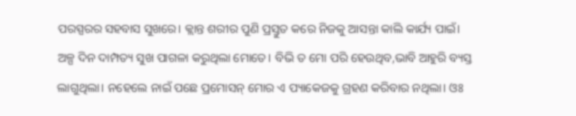ପରସ୍ପରର ସହବାସ ସୁଖରେ। କ୍ଲାନ୍ତ ଶରୀର ପୁଣି ପ୍ରସ୍ତୁତ କରେ ନିଜକୁ ଆସନ୍ତା କାଲି କାର୍ଯ୍ୟ ପାଇଁ।
ଅଳ୍ପ ଦିନ ଦାମ୍ପତ୍ୟ ସୁଖ ପାଗଳା କରୁଥିଲା ମୋତେ। ବିଭି ତ ମୋ ପରି ହେଉଥିବ,ଭାବି ଆହୁରି ବ୍ୟସ୍ତ ଲାଗୁଥିଲା। ନହେଲେ ନାଇଁ ପଛେ ପ୍ରମୋସନ୍ ମୋର ଏ ପ୍ୟାକେଜକୁ ଗ୍ରହଣ କରିବାର ନଥିଲା। ଓଃ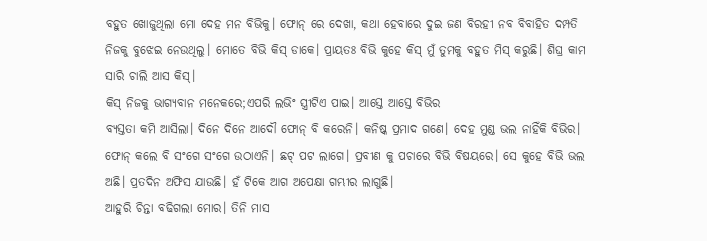ବହୁତ ଖୋଜୁଥିଲା ମୋ ଦେହ ମନ ବିଭିକୁ। ଫୋନ୍ ରେ ଦେଖା, କଥା ହେବାରେ ଦୁଇ ଜଣ ବିରହୀ ନବ ବିବାହିତ ଦମ୍ପତି ନିଜକୁ ବୁଝେଇ ନେଉଥିଲୁ। ମୋତେ ବିଭି କିସ୍ ଡାକେ। ପ୍ରାୟତଃ ବିଭି କୁହେ କିସ୍ ମୁଁ ତୁମକୁ ବହୁତ ମିସ୍ କରୁଛି। ଶିଘ୍ର କାମ ସାରି ଚାଲି ଆସ କିସ୍।
କିସ୍ ନିଜକୁ ଭାଗ୍ୟବାନ ମନେକରେ;ଏପରି ଲଭିଂ ସ୍ତ୍ରୀଟିଏ ପାଇ। ଆସ୍ତେ ଆସ୍ତେ ବିଭିର
ବ୍ୟସ୍ତତା କମି ଆସିଲା। ଦିନେ ଦିନେ ଆଦୌ ଫୋନ୍ ବି କରେନି। କନିଷ୍କ ପ୍ରମାଦ ଗଣେ। ଦେହ ମୁଣ୍ଡ ଭଲ ନାହିଁକି ବିଭିର। ଫୋନ୍ କଲେ ବି ସଂଗେ ସଂଗେ ଉଠାଏନି। ଛଟ୍ ପଟ ଲାଗେ। ପ୍ରବୀଣ କୁ ପଚାରେ ବିଭି ବିଷୟରେ। ସେ କୁହେ ବିଭି ଭଲ ଅଛି। ପ୍ରତଦିନ ଅଫିସ ଯାଉଛି। ହଁ ଟିକେ ଆଗ ଅପେକ୍ଷା ଗମ୍ଭୀର ଲାଗୁଛି।
ଆହୁରି ଚିନ୍ତା ବଢିଗଲା ମୋର। ତିନି ମାସ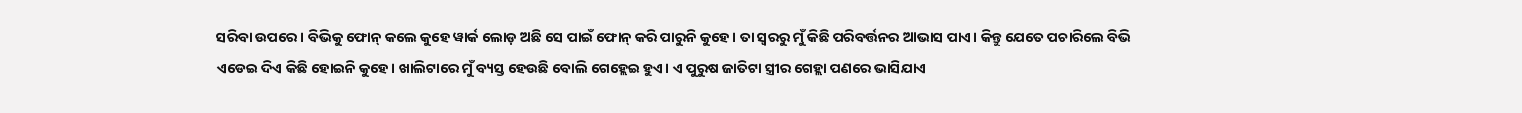ସରିବା ଉପରେ। ବିଭିକୁ ଫୋନ୍ କଲେ କୁହେ ୱାର୍କ ଲୋଡ଼ ଅଛି ସେ ପାଇଁ ଫୋନ୍ କରି ପାରୁନି କୁହେ। ତା ସ୍ୱରରୁ ମୁଁ କିଛି ପରିବର୍ତ୍ତନର ଆଭାସ ପାଏ। କିନ୍ତୁ ଯେତେ ପଚାରିଲେ ବିଭି ଏଡେଇ ଦିଏ କିଛି ହୋଇନି କୁହେ। ଖାଲିଟାରେ ମୁଁ ବ୍ୟସ୍ତ ହେଉଛି ବୋଲି ଗେହ୍ଲେଇ ହୁଏ। ଏ ପୁରୁଷ ଜାତିଟା ସ୍ତ୍ରୀର ଗେହ୍ଲା ପଣରେ ଭାସିଯାଏ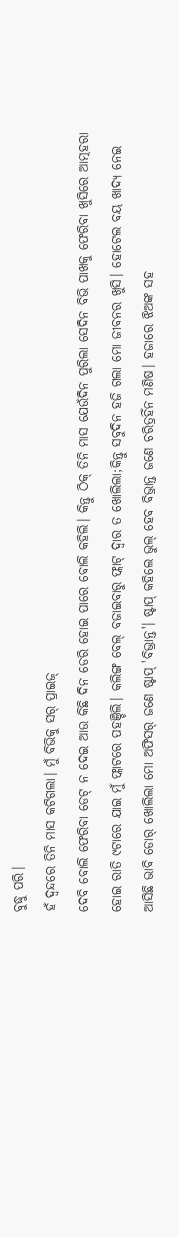ବୁଦ୍ଧୁ ପରି।
ହଁ ଦ୍ଵନ୍ଦରେ ତିନି ମାସ କଟିଗଲା। ମୁଁ ବିଭିକୁ ସର୍ ପ୍ରାଇଜ୍
ଦେବି ବୋଲି ଫେରିବା ଡେଟ୍ ନ ଦେଇ ଆଉ କିଛି ଦିନ ଡେରି ହୋଇ ପାରେ ବୋଲି କହିଲି। କିନ୍ତୁ ଠିକ୍ ତିନି ମାସ ଯେଉଁଦିନ ପୁରିଲା ସେଦିନ ବିଭି ପାଖକୁ ଫେରିବା ଖୁସିରେ ଆତ୍ମହରା ହୋଇ ରାତି ୯ଟାରେ ଯାଇ ମୁଁ ଫ୍ଲାଟରେ ପହଞ୍ଚିଲି। କଲିଙ୍ଗ ବେଲ୍ ବଜାଇବାରୁ ଫ୍ଲାଟ୍ ଦ୍ୱାର ତ ଖୋଲିଲା;କିନ୍ତୁ ସବୁଦିନ ହଜି ଗଲା ମୋ ଜୀବନର ଖୁସି। ହୋଟେଲ ବୟ ଖାଦ୍ୟ ନେଇ ଆସିଛି ଭାବି ଡୋର୍ ଖୋଲିଲା ମୋ ଅଫିସର୍ ଜଣେ ଷ୍ଟାପ୍ 'ବିଭ୍ରାନ୍ତ'। ଷ୍ଟାପ୍ କହିଲେ ଭୁଲ୍ ହେବ ବିଭ୍ରାନ୍ତ ଜଣେ ଚରିତ୍ରହିଁନ ମଣିଷ। ହଜାରେ ଝିଅଙ୍କ ସହ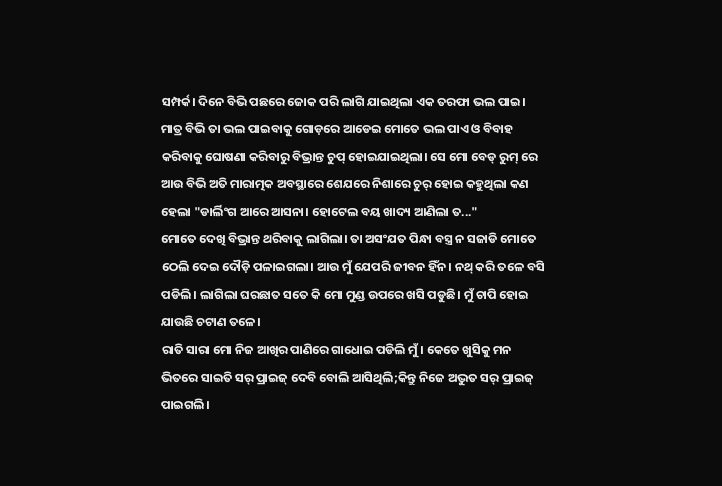ସମ୍ପର୍କ। ଦିନେ ବିଭି ପଛରେ ଜୋକ ପରି ଲାଗି ଯାଇଥିଲା ଏକ ତରଫା ଭଲ ପାଇ। ମାତ୍ର ବିଭି ତା ଭଲ ପାଇବାକୁ ଗୋଡ଼ରେ ଆଡେଇ ମୋତେ ଭଲ ପାଏ ଓ ବିବାହ କରିବାକୁ ଘୋଷଣା କରିବାରୁ ବିଭ୍ରାନ୍ତ ଚୁପ୍ ହୋଇଯାଇଥିଲା। ସେ ମୋ ବେଡ୍ ରୁମ୍ ରେ ଆଉ ବିଭି ଅତି ମାରାତ୍ମକ ଅବସ୍ଥାରେ ଶେଯରେ ନିଶାରେ ଚୁର୍ ହୋଇ କହୁଥିଲା କଣ ହେଲା "ଡାର୍ଲିଂଗ ଆରେ ଆସନା। ହୋଟେଲ ବୟ ଖାଦ୍ୟ ଆଣିଲା ତ..."
ମୋତେ ଦେଖି ବିଭ୍ରାନ୍ତ ଥରିବାକୁ ଲାଗିଲା। ତା ଅସଂଯତ ପିନ୍ଧା ବସ୍ତ୍ର ନ ସଜାଡି ମୋତେ ଠେଲି ଦେଇ ଦୌଡ଼ି ପଳାଇଗଲା। ଆଉ ମୁଁ ଯେପରି ଜୀବନ ହିଁନ। ନଥ୍ କରି ତଳେ ବସି ପଡିଲି। ଲାଗିଲା ଘରଛାତ ସତେ କି ମୋ ମୁଣ୍ଡ ଉପରେ ଖସି ପଡୁଛି। ମୁଁ ଚାପି ହୋଇ ଯାଉଛି ଚଟାଣ ତଳେ।
ରାତି ସାରା ମୋ ନିଜ ଆଖିର ପାଣିରେ ଗାଧୋଇ ପଡିଲି ମୁଁ। କେତେ ଖୁସିକୁ ମନ ଭିତରେ ସାଇତି ସର୍ ପ୍ରାଇଜ୍ ଦେବି ବୋଲି ଆସିଥିଲି;କିନ୍ତୁ ନିଜେ ଅଦ୍ଭୁତ ସର୍ ପ୍ରାଇଜ୍ ପାଇଗଲି।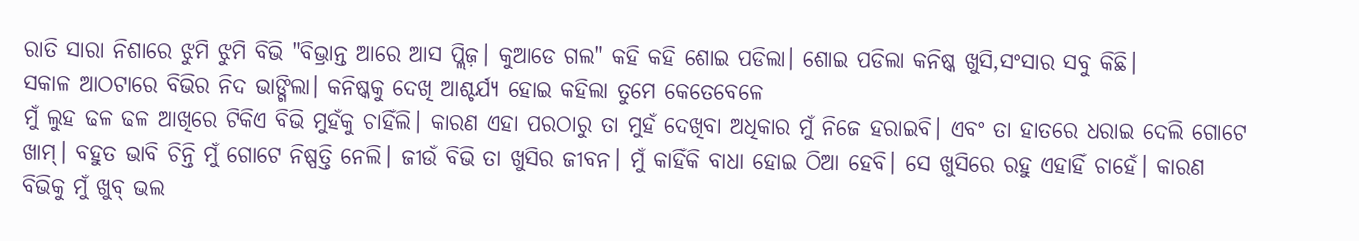ରାତି ସାରା ନିଶାରେ ଝୁମି ଝୁମି ବିଭି "ବିଭ୍ରାନ୍ତ ଆରେ ଆସ ପ୍ଲିଜ଼। କୁଆଡେ ଗଲ" କହି କହି ଶୋଇ ପଡିଲା। ଶୋଇ ପଡିଲା କନିଷ୍କ ଖୁସି,ସଂସାର ସବୁ କିଛି।
ସକାଳ ଆଠଟାରେ ବିଭିର ନିଦ ଭାଙ୍ଗିଲା। କନିଷ୍କକୁ ଦେଖି ଆଶ୍ଚର୍ଯ୍ୟ ହୋଇ କହିଲା ତୁମେ କେତେବେଳେ
ମୁଁ ଲୁହ ଢଳ ଢଳ ଆଖିରେ ଟିକିଏ ବିଭି ମୁହଁକୁ ଚାହିଁଲି। କାରଣ ଏହା ପରଠାରୁ ତା ମୁହଁ ଦେଖିବା ଅଧିକାର ମୁଁ ନିଜେ ହରାଇବି। ଏବଂ ତା ହାତରେ ଧରାଇ ଦେଲି ଗୋଟେ ଖାମ୍। ବହୁତ ଭାବି ଚିନ୍ତି ମୁଁ ଗୋଟେ ନିଷ୍ପତ୍ତି ନେଲି। ଜୀଉଁ ବିଭି ତା ଖୁସିର ଜୀବନ। ମୁଁ କାହିଁକି ବାଧା ହୋଇ ଠିଆ ହେବି। ସେ ଖୁସିରେ ରହୁ ଏହାହିଁ ଚାହେଁ। କାରଣ ବିଭିକୁ ମୁଁ ଖୁବ୍ ଭଲ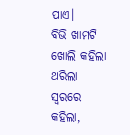ପାଏ।
ବିଭି ଖାମଟି ଖୋଲି କହିଲା ଥରିଲା ସ୍ୱରରେ କହିଲା,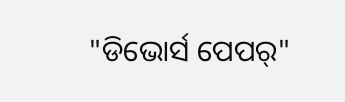"ଡିଭୋର୍ସ ପେପର୍"